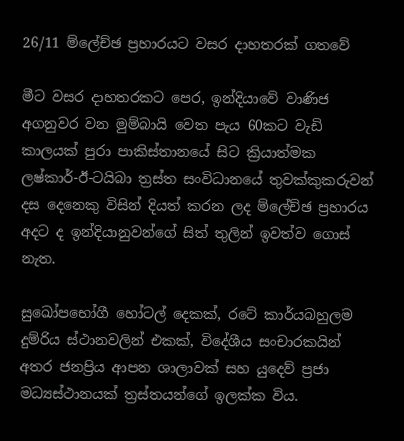26/11 ම්ලේච්ඡ ප්‍රහාරයට වසර දාහතරක් ගතවේ

මීට වසර දාහතරකට පෙර, ඉන්දියාවේ වාණිජ අගනුවර වන මුම්බායි වෙත පැය 60කට වැඩි කාලයක් පුරා පාකිස්තානයේ සිට ක්‍රියාත්මක ලෂ්කාර්-ඊ-ටයිබා ත්‍රස්ත සංවිධානයේ තුවක්කුකරුවන් දස දෙනෙකු විසින් දියත් කරන ලද ම්ලේච්ඡ ප්‍රහාරය අදට ද ඉන්දියානුවන්ගේ සිත් තුලින් ඉවත්ව ගොස් නැත.

සුඛෝපභෝගී හෝටල් දෙකක්, රටේ කාර්යබහුලම දුම්රිය ස්ථානවලින් එකක්, විදේශීය සංචාරකයින් අතර ජනප්‍රිය ආපන ශාලාවක් සහ යුදෙව් ප්‍රජා මධ්‍යස්ථානයක් ත්‍රස්තයන්ගේ ඉලක්ක විය.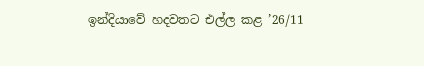ඉන්දියාවේ හදවතට එල්ල කළ ’26/11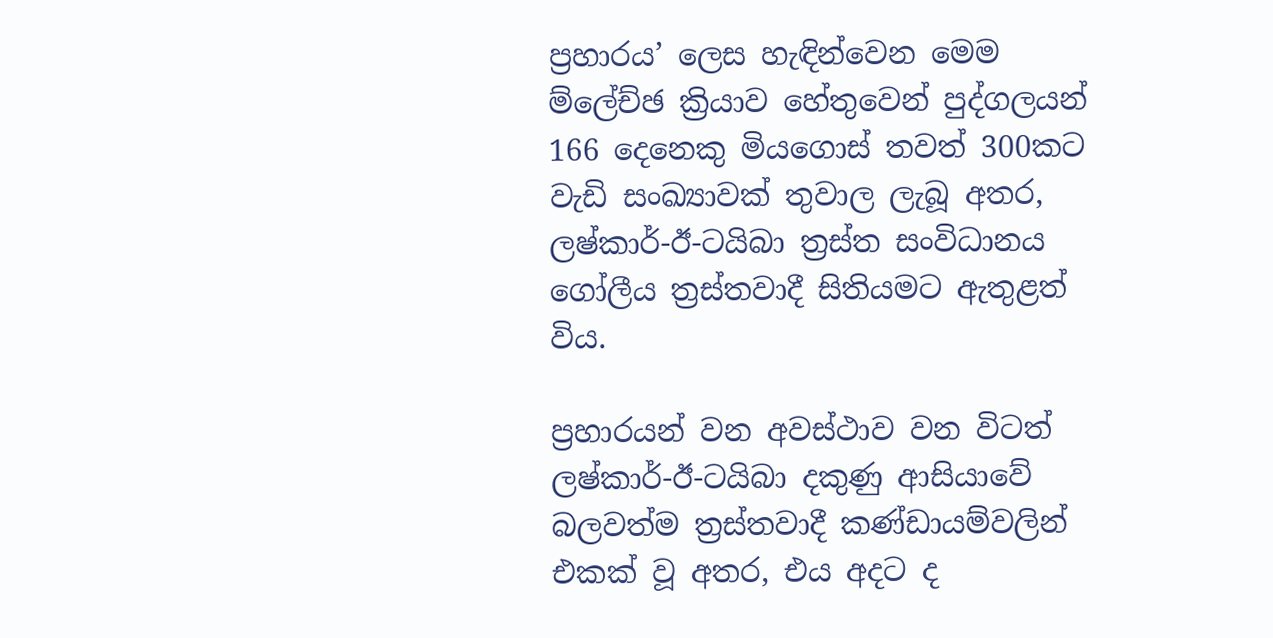ප්‍රහාරය’ ලෙස හැඳින්වෙන මෙම ම්ලේච්ඡ ක්‍රියාව හේතුවෙන් පුද්ගලයන් 166 දෙනෙකු මියගොස් තවත් 300කට වැඩි සංඛ්‍යාවක් තුවාල ලැබූ අතර, ලෂ්කාර්-ඊ-ටයිබා ත්‍රස්ත සංවිධානය ගෝලීය ත්‍රස්තවාදී සිතියමට ඇතුළත් විය.

ප්‍රහාරයන් වන අවස්ථාව වන විටත් ලෂ්කාර්-ඊ-ටයිබා දකුණු ආසියාවේ බලවත්ම ත්‍රස්තවාදී කණ්ඩායම්වලින් එකක් වූ අතර, එය අදට ද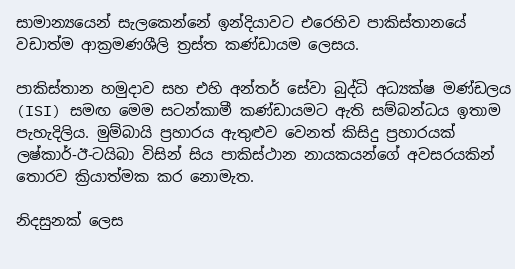සාමාන්‍යයෙන් සැලකෙන්නේ ඉන්දියාවට එරෙහිව පාකිස්තානයේ වඩාත්ම ආක්‍රමණශීලි ත්‍රස්ත කණ්ඩායම ලෙසය.

පාකිස්තාන හමුදාව සහ එහි අන්තර් සේවා බුද්ධි අධ්‍යක්ෂ මණ්ඩලය (ISI) සමඟ මෙම සටන්කාමී කණ්ඩායමට ඇති සම්බන්ධය ඉතාම පැහැදිලිය. මුම්බායි ප්‍රහාරය ඇතුළුව වෙනත් කිසිදු ප්‍රහාරයක් ලෂ්කාර්-ඊ-ටයිබා විසින් සිය පාකිස්ථාන නායකයන්ගේ අවසරයකින් තොරව ක්‍රියාත්මක කර නොමැත.

නිදසුනක් ලෙස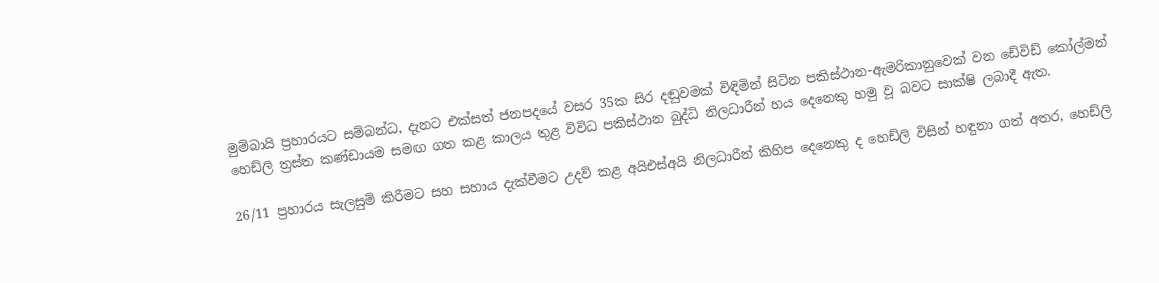මුම්බායි ප්‍රහාරයට සම්බන්ධ, දැනට එක්සත් ජනපදයේ වසර 35ක සිර දඬුවමක් විඳිමින් සිටින පකිස්ථාන-ඇමරිකානුවෙක් වන ඩේවිඩ් කෝල්මන් හෙඩ්ලි ත්‍රස්ත කණ්ඩායම සමඟ ගත කළ කාලය තුළ විවිධ පකිස්ථාන බුද්ධි නිලධාරීන් හය දෙනෙකු හමු වූ බවට සාක්ෂි ලබාදී ඇත.

26/11 ප්‍රහාරය සැලසුම් කිරීමට සහ සහාය දැක්වීමට උදව් කළ අයිඑස්අයි නිලධාරීන් කිහිප දෙනෙකු ද හෙඩ්ලි විසින් හඳුනා ගත් අතර, හෙඩ්ලි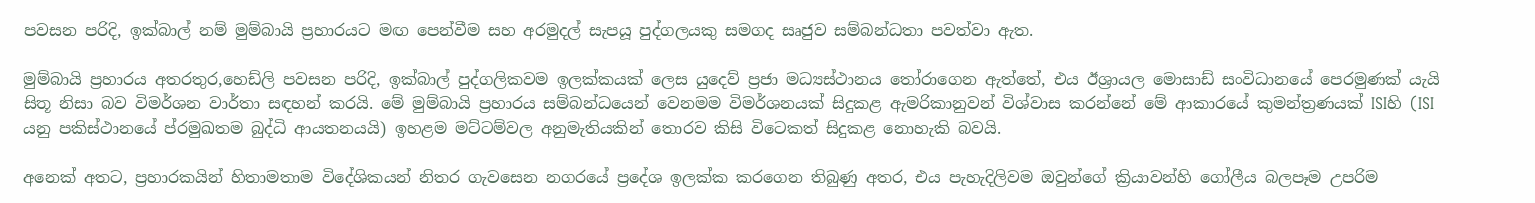පවසන පරිදි, ඉක්බාල් නම් මුම්බායි ප්‍රහාරයට මඟ පෙන්වීම සහ අරමුදල් සැපයූ පුද්ගලයකු සමගද සෘජුව සම්බන්ධතා පවත්වා ඇත.

මුම්බායි ප්‍රහාරය අතරතුර,හෙඩ්ලි පවසන පරිදි, ඉක්බාල් පුද්ගලිකවම ඉලක්කයක් ලෙස යුදෙව් ප්‍රජා මධ්‍යස්ථානය තෝරාගෙන ඇත්තේ, එය ඊශ්‍රායල මොසාඩ් සංවිධානයේ පෙරමුණක් යැයි සිතූ නිසා බව විමර්ශන වාර්තා සඳහන් කරයි. මේ මුම්බායි ප්‍රහාරය සම්බන්ධයෙන් වෙනමම විමර්ශනයක් සිදුකළ ඇමරිකානුවන් විශ්වාස කරන්නේ මේ ආකාරයේ කුමන්ත්‍රණයක් ISIහි (ISI යනු පකිස්ථානයේ ප්රමුඛතම බුද්ධි ආයතනයයි) ඉහළම මට්ටම්වල අනුමැතියකින් තොරව කිසි විටෙකත් සිදුකළ නොහැකි බවයි.

අනෙක් අතට, ප්‍රහාරකයින් හිතාමතාම විදේශිකයන් නිතර ගැවසෙන නගරයේ ප්‍රදේශ ඉලක්ක කරගෙන තිබුණු අතර, එය පැහැදිලිවම ඔවුන්ගේ ක්‍රියාවන්හි ගෝලීය බලපෑම උපරිම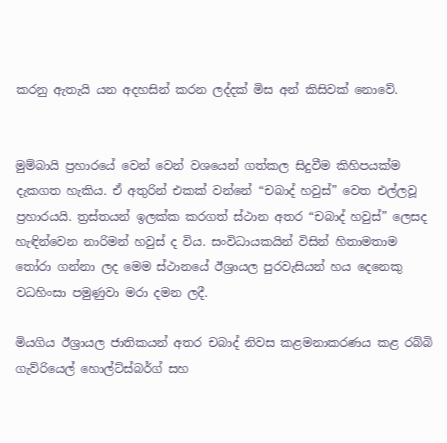කරනු ඇතැයි යන අදහසින් කරන ලද්දක් මිස අන් කිසිවක් නොවේ.


මුම්බායි ප්‍රහාරයේ වෙන් වෙන් වශයෙන් ගත්කල සිදුවීම කිහිපයක්ම දැකගත හැකිය. ඒ අතුරින් එකක් වන්නේ “චබාද් හවුස්” වෙත එල්ලවූ ප්‍රහාරයයි. ත්‍රස්තයන් ඉලක්ක කරගත් ස්ථාන අතර “චබාද් හවුස්” ලෙසද හැඳින්වෙන නාරිමන් හවුස් ද විය. සංවිධායකයින් විසින් හිතාමතාම තෝරා ගන්නා ලද මෙම ස්ථානයේ ඊශ්‍රායල පුරවැසියන් හය දෙනෙකු වධහිංසා පමුණුවා මරා දමන ලදී.

මියගිය ඊශ්‍රායල ජාතිකයන් අතර චබාද් නිවස කළමනාකරණය කළ රබ්බි ගැව්රියෙල් හොල්ට්ස්බර්ග් සහ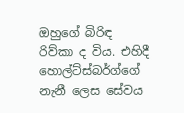ඔහුගේ බිරිඳ රිව්කා ද විය. එහිදී හොල්ට්ස්බර්ග්ගේ නැනී ලෙස සේවය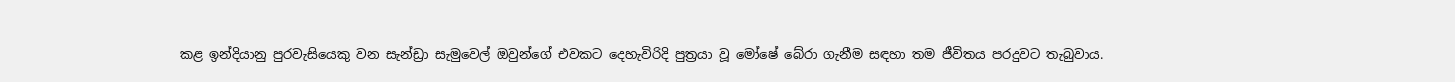කළ ඉන්දියානු පුරවැසියෙකු වන සැන්ඩ්‍රා සැමුවෙල් ඔවුන්ගේ එවකට දෙහැවිරිදි පුත්‍රයා වූ මෝෂේ බේරා ගැනීම සඳහා තම ජීවිතය පරදුවට තැබුවාය.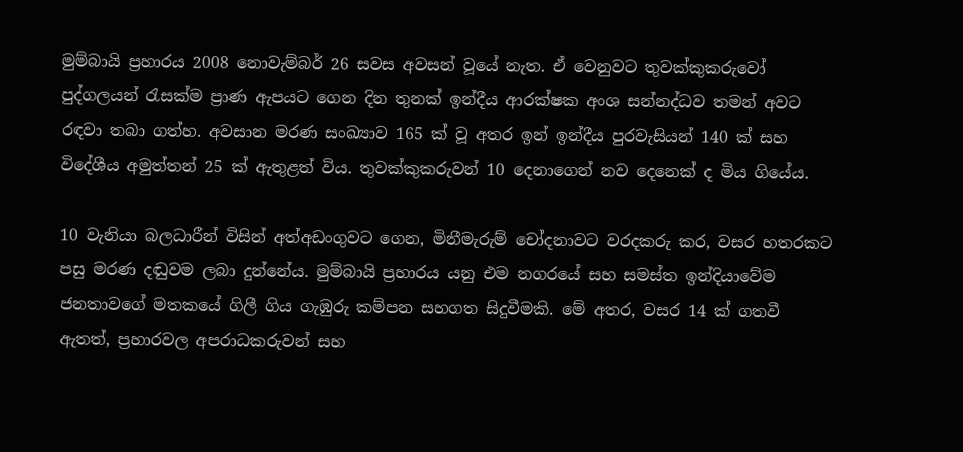මුම්බායි ප්‍රහාරය 2008 නොවැම්බර් 26 සවස අවසන් වූයේ නැත. ඒ වෙනුවට තුවක්කුකරුවෝ පුද්ගලයන් රැසක්ම ප්‍රාණ ඇපයට ගෙන දින තුනක් ඉන්දීය ආරක්ෂක අංශ සන්නද්ධව තමන් අවට රඳවා තබා ගත්හ. අවසාන මරණ සංඛ්‍යාව 165 ක් වූ අතර ඉන් ඉන්දීය පුරවැසියන් 140 ක් සහ විදේශීය අමුත්තන් 25 ක් ඇතුළත් විය. තුවක්කුකරුවන් 10 දෙනාගෙන් නව දෙනෙක් ද මිය ගියේය.

10 වැනියා බලධාරීන් විසින් අත්අඩංගුවට ගෙන, මිනීමැරුම් චෝදනාවට වරදකරු කර, වසර හතරකට පසු මරණ දඬුවම ලබා දුන්නේය. මුම්බායි ප්‍රහාරය යනු එම නගරයේ සහ සමස්ත ඉන්දියාවේම ජනතාවගේ මතකයේ ගිලී ගිය ගැඹුරු කම්පන සහගත සිදුවීමකි. මේ අතර, වසර 14 ක් ගතවී ඇතත්, ප්‍රහාරවල අපරාධකරුවන් සහ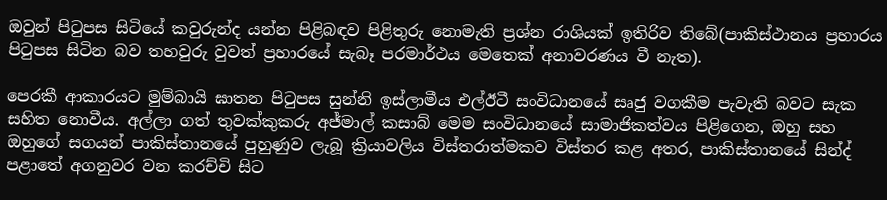ඔවුන් පිටුපස සිටියේ කවුරුන්ද යන්න පිළිබඳව පිළිතුරු නොමැති ප්‍රශ්න රාශියක් ඉතිරිව තිබේ(පාකිස්ථානය ප්‍රහාරය පිටුපස සිටින බව තහවුරු වුවත් ප්‍රහාරයේ සැබෑ පරමාර්ථය මෙතෙක් අනාවරණය වී නැත).

පෙරකී ආකාරයට මුම්බායි ඝාතන පිටුපස සුන්නි ඉස්ලාමීය එල්ඊටී සංවිධානයේ සෘජු වගකීම පැවැති බවට සැක සහිත නොවීය. අල්ලා ගත් තුවක්කුකරු අජ්මාල් කසාබ් මෙම සංවිධානයේ සාමාජිකත්වය පිළිගෙන, ඔහු සහ ඔහුගේ සගයන් පාකිස්තානයේ පුහුණුව ලැබූ ක්‍රියාවලිය විස්තරාත්මකව විස්තර කළ අතර, පාකිස්තානයේ සින්ද් පළාතේ අගනුවර වන කරච්චි සිට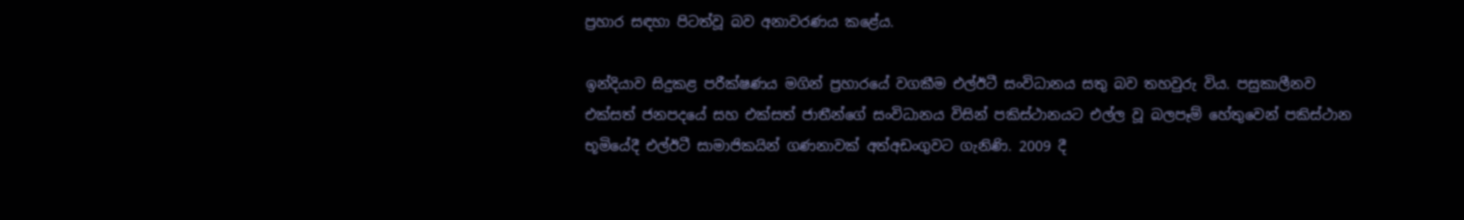ප්‍රහාර සඳහා පිටත්වූ බව අනාවරණය කළේය.

ඉන්දියාව සිදුකළ පරීක්ෂණය මගින් ප්‍රහාරයේ වගකීම එල්ඊටී සංවිධානය සතු බව තහවුරු විය. පසුකාලීනව එක්සත් ජනපදයේ සහ එක්සත් ජාතීන්ගේ සංවිධානය විසින් පකිස්ථානයට එල්ල වූ බලපෑම් හේතුවෙන් පකිස්ථාන භූමියේදී එල්ඊටී සාමාජිකයින් ගණනාවක් අත්අඩංගුවට ගැනිණි. 2009 දී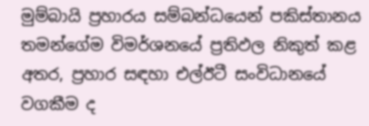මුම්බායි ප්‍රහාරය සම්බන්ධයෙන් පකිස්තානය තමන්ගේම විමර්ශනයේ ප්‍රතිඵල නිකුත් කළ අතර, ප්‍රහාර සඳහා එල්ඊටී සංවිධානයේ වගකීම ද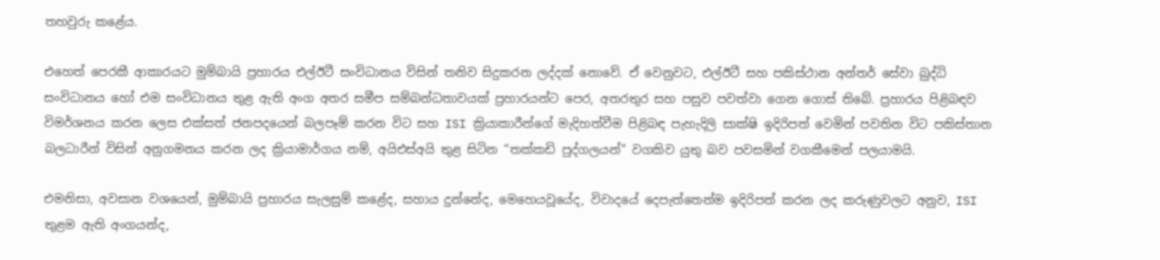තහවුරු කළේය.

එහෙත් පෙරකී ආකාරයට මුම්බායි ප්‍රහාරය එල්ඊටී සංවිධානය විසින් තනිව සිදුකරන ලද්දක් නොවේ. ඒ වෙනුවට, එල්ඊටී සහ පකිස්ථාන අන්තර් සේවා බුද්ධි සංවිධානය හෝ එම සංවිධානය තුළ ඇති අංග අතර සමීප සම්බන්ධතාවයක් ප්‍රහාරයන්ට පෙර, අතරතුර සහ පසුව පවත්වා ගෙන ගොස් තිබේ. ප්‍රහාරය පිළිබඳව විමර්ශනය කරන ලෙස එක්සත් ජනපදයෙන් බලපෑම් කරන විට සහ ISI ක්‍රියාකාරීන්ගේ මැදිහත්වීම පිළිබඳ පැහැදිලි සාක්ෂි ඉදිරිපත් වෙමින් පවතින විට පකිස්තාන බලධාරීන් විසින් අනුගමනය කරන ලද ක්‍රියාමාර්ගය නම්, අයිඑස්අයි තුළ සිටින “තක්කඩි පුද්ගලයන්” වගකිව යුතු බව පවසමින් වගකීමෙන් පලයාමයි.

එමනිසා, අවසාන වශයෙන්, මුම්බායි ප්‍රහාරය සැලසුම් කළේද, සහාය දුන්නේද, මෙහෙයවූයේද, විවාදයේ දෙපැත්තෙන්ම ඉදිරිපත් කරන ලද කරුණුවලට අනුව, ISI තුළම ඇති අංගයන්ද,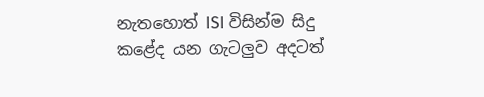නැතහොත් ISI විසින්ම සිදු කළේද යන ගැටලුව අදටත්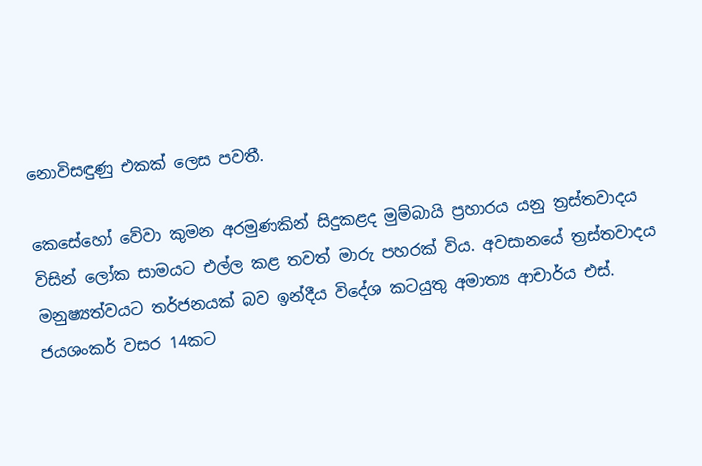නොවිසඳුණු එකක් ලෙස පවතී.

කෙසේහෝ වේවා කුමන අරමුණකින් සිදුකළද මුම්බායි ප්‍රහාරය යනු ත්‍රස්තවාදය විසින් ලෝක සාමයට එල්ල කළ තවත් මාරු පහරක් විය. අවසානයේ ත්‍රස්තවාදය මනුෂ්‍යත්වයට තර්ජනයක් බව ඉන්දීය විදේශ කටයුතු අමාත්‍ය ආචාර්ය එස්. ජයශංකර් වසර 14කට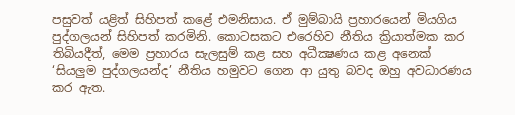පසුවත් යළිත් සිහිපත් කළේ එමනිසාය. ඒ මුම්බායි ප්‍රහාරයෙන් මියගිය පුද්ගලයන් සිහිපත් කරමිනි. කොටසකට එරෙහිව නීතිය ක්‍රියාත්මක කර තිබියදීත්, මෙම ප්‍රහාරය සැලසුම් කළ සහ අධීක්‍ෂණය කළ අනෙක් ‘සියලුම පුද්ගලයන්ද’ නීතිය හමුවට ගෙන ආ යුතු බවද ඔහු අවධාරණය කර ඇත.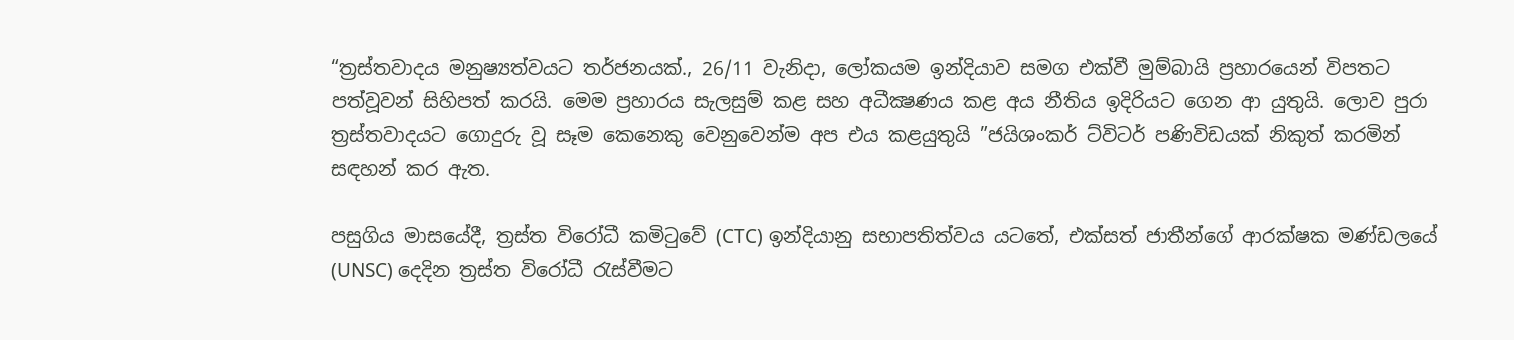“ත්‍රස්තවාදය මනුෂ්‍යත්වයට තර්ජනයක්., 26/11 වැනිදා, ලෝකයම ඉන්දියාව සමග එක්වී මුම්බායි ප්‍රහාරයෙන් විපතට පත්වූවන් සිහිපත් කරයි. මෙම ප්‍රහාරය සැලසුම් කළ සහ අධීක්‍ෂණය කළ අය නීතිය ඉදිරියට ගෙන ආ යුතුයි. ලොව පුරා ත්‍රස්තවාදයට ගොදුරු වූ සෑම කෙනෙකු වෙනුවෙන්ම අප එය කළයුතුයි ”ජයිශංකර් ට්විටර් පණිවිඩයක් නිකුත් කරමින් සඳහන් කර ඇත.

පසුගිය මාසයේදී, ත්‍රස්ත විරෝධී කමිටුවේ (CTC) ඉන්දියානු සභාපතිත්වය යටතේ, එක්සත් ජාතීන්ගේ ආරක්ෂක මණ්ඩලයේ (UNSC) දෙදින ත්‍රස්ත විරෝධී රැස්වීමට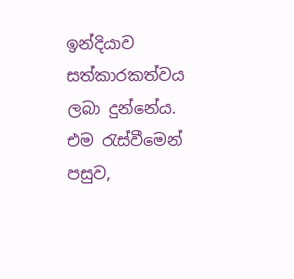ඉන්දියාව සත්කාරකත්වය ලබා දුන්නේය. එම රැස්වීමෙන් පසුව,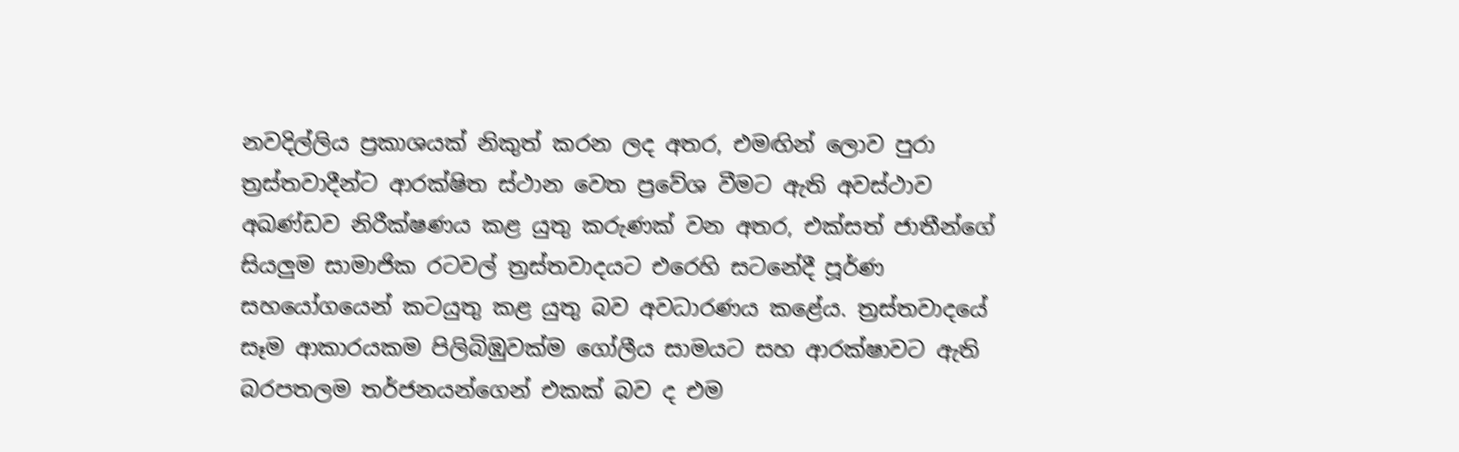නවදිල්ලිය ප්‍රකාශයක් නිකුත් කරන ලද අතර, එමඟින් ලොව පුරා ත්‍රස්තවාදීන්ට ආරක්ෂිත ස්ථාන වෙත ප්‍රවේශ වීමට ඇති අවස්ථාව අඛණ්ඩව නිරීක්ෂණය කළ යුතු කරුණක් වන අතර, එක්සත් ජාතීන්ගේ සියලුම සාමාජික රටවල් ත්‍රස්තවාදයට එරෙහි සටනේදී පූර්ණ සහයෝගයෙන් කටයුතු කළ යුතු බව අවධාරණය කළේය. ත්‍රස්තවාදයේ සෑම ආකාරයකම පිලිබිඹුවක්ම ගෝලීය සාමයට සහ ආරක්ෂාවට ඇති බරපතලම තර්ජනයන්ගෙන් එකක් බව ද එම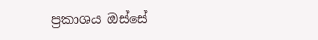ප්‍රකාශය ඔස්සේ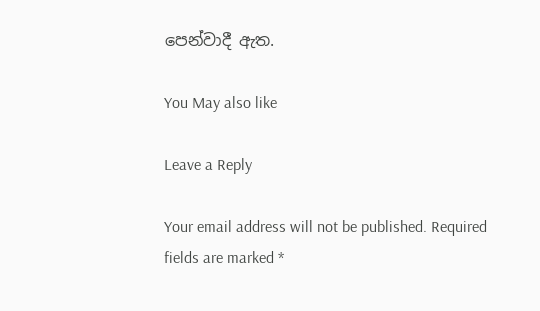පෙන්වාදී ඇත.

You May also like

Leave a Reply

Your email address will not be published. Required fields are marked *